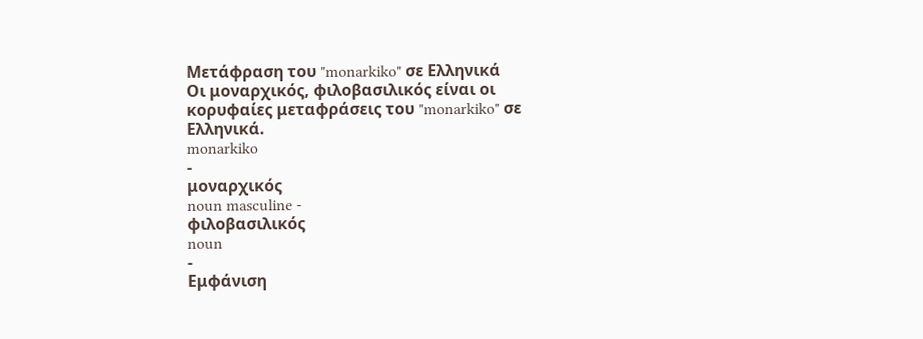Μετάφραση του "monarkiko" σε Ελληνικά
Οι μοναρχικός, φιλοβασιλικός είναι οι κορυφαίες μεταφράσεις του "monarkiko" σε Ελληνικά.
monarkiko
-
μοναρχικός
noun masculine -
φιλοβασιλικός
noun
-
Εμφάνιση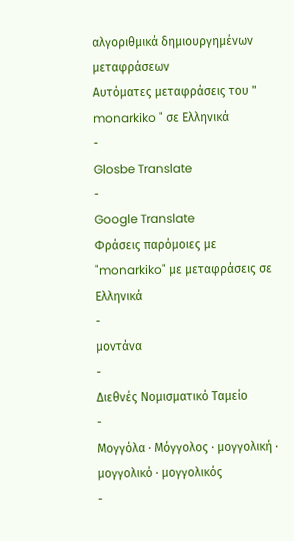αλγοριθμικά δημιουργημένων μεταφράσεων
Αυτόματες μεταφράσεις του " monarkiko " σε Ελληνικά
-
Glosbe Translate
-
Google Translate
Φράσεις παρόμοιες με "monarkiko" με μεταφράσεις σε Ελληνικά
-
μοντάνα
-
Διεθνές Νομισματικό Ταμείο
-
Μογγόλα · Μόγγολος · μογγολική · μογγολικό · μογγολικός
-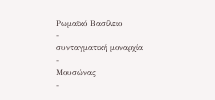Ρωμαϊκό Βασίλειο
-
συνταγματική μοναρχία
-
Μουσώνας
-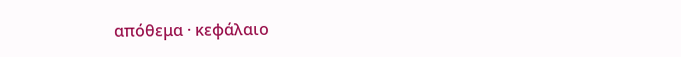απόθεμα · κεφάλαιο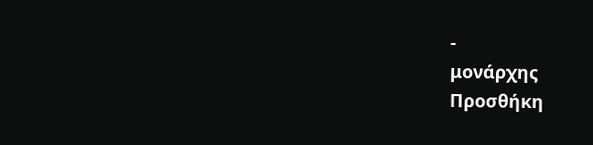-
μονάρχης
Προσθήκη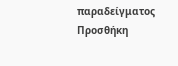παραδείγματος
Προσθήκη